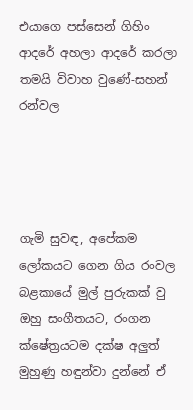එයාගෙ පස්සෙන් ගිහිං ආදරේ අහලා ආදරේ කරලා තමයි විවාහ වුණේ-සහන් රන්වල




ගැමි සුවඳ, අපේකම ලෝකයට ගෙන ගිය රංවල බළකායේ මුල් පුරුකක් වු ඔහු සංගීතයට, රංගන ක්ෂේත්‍රයටම දක්ෂ අලුත් මුහුණු හඳුන්වා දුන්නේ ඒ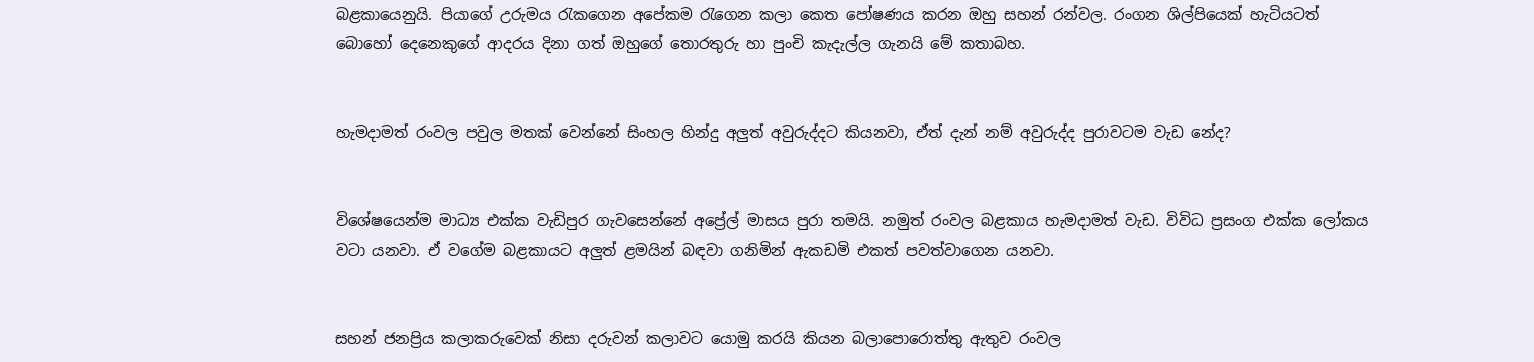බළකායෙනුයි. පියාගේ උරුමය රැකගෙන අපේකම රැගෙන කලා කෙත පෝෂණය කරන ඔහු සහන් රන්වල. රංගන ශිල්පියෙක් හැටියටත් බොහෝ දෙනෙකුගේ ආදරය දිනා ගත් ඔහුගේ තොරතුරු හා පුංචි කැදැල්ල ගැනයි මේ කතාබහ.


හැමදාමත් රංවල පවුල මතක් වෙන්නේ සිංහල හින්දු අලුත් අවුරුද්දට කියනවා, ඒත් දැන් නම් අවුරුද්ද පුරාවටම වැඩ නේද?


විශේෂයෙන්ම මාධ්‍ය එක්ක වැඩිපුර ගැවසෙන්නේ අප්‍රේල් මාසය පුරා තමයි. නමුත් රංවල බළකාය හැමදාමත් වැඩ. විවිධ ප්‍රසංග එක්ක ලෝකය වටා යනවා. ඒ වගේම බළකායට අලුත් ළමයින් බඳවා ගනිමින් ඇකඩමි එකත් පවත්වාගෙන යනවා.


සහන් ජනප්‍රිය කලාකරුවෙක් නිසා දරුවන් කලාවට යොමු කරයි කියන බලාපොරොත්තු ඇතුව රංවල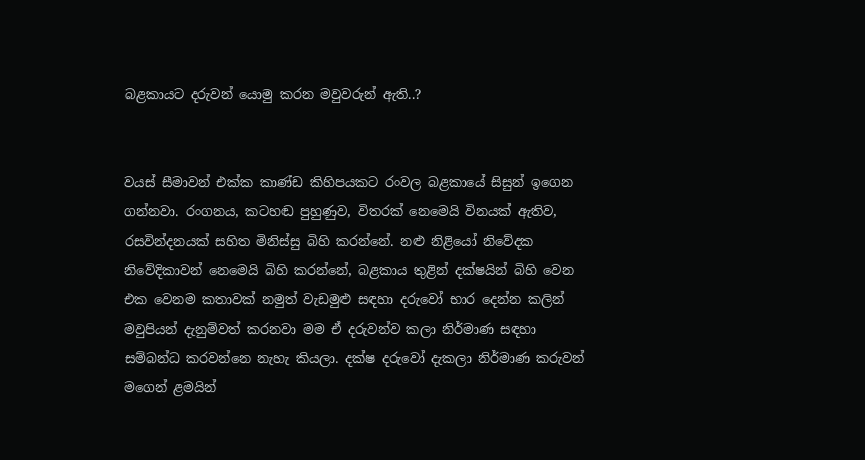බළකායට දරුවන් යොමු කරන මවුවරුන් ඇති..?


වයස් සීමාවන් එක්ක කාණ්ඩ කිහිපයකට රංවල බළකායේ සිසුන් ඉගෙන ගන්නවා. රංගනය, කටහඬ පුහුණුව, විතරක් නෙමෙයි විනයක් ඇතිව, රසවින්දනයක් සහිත මිනිස්සු බිහි කරන්නේ. නළු නිළියෝ නිවේදක නිවේදිකාවන් නෙමෙයි බිහි කරන්නේ, බළකාය තුළින් දක්ෂයින් බිහි වෙන එක වෙනම කතාවක් නමුත් වැඩමුළු සඳහා දරුවෝ භාර දෙන්න කලින් මවුපියන් දැනුම්වත් කරනවා මම ඒ දරුවන්ව කලා නිර්මාණ සඳහා සම්බන්ධ කරවන්නෙ නැහැ කියලා. දක්ෂ දරුවෝ දැකලා නිර්මාණ කරුවන් මගෙන් ළමයින්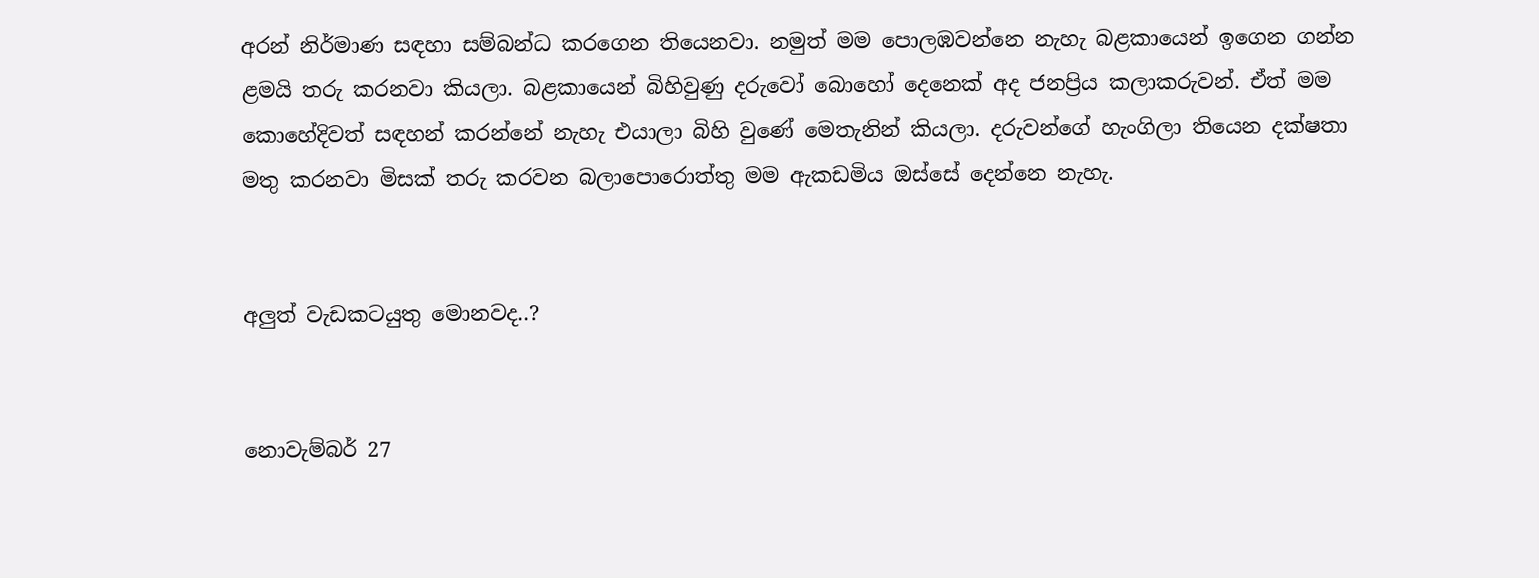අරන් නිර්මාණ සඳහා සම්බන්ධ කරගෙන තියෙනවා. නමුත් මම පොලඹවන්නෙ නැහැ බළකායෙන් ඉගෙන ගන්න ළමයි තරු කරනවා කියලා. බළකායෙන් බිහිවුණු දරුවෝ බොහෝ දෙනෙක් අද ජනප්‍රිය කලාකරුවන්. ඒත් මම කොහේදිවත් සඳහන් කරන්නේ නැහැ එයාලා බිහි වුණේ මෙතැනින් කියලා. දරුවන්ගේ හැංගිලා තියෙන දක්ෂතා මතු කරනවා මිසක් තරු කරවන බලාපොරොත්තු මම ඇකඩමිය ඔස්සේ දෙන්නෙ නැහැ.


අලුත් වැඩකටයුතු මොනවද..?


නොවැම්බර් 27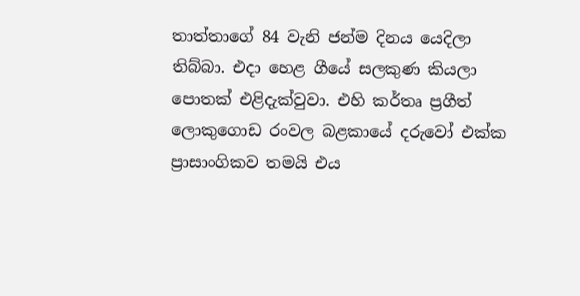තාත්තාගේ 84 වැනි ජන්ම දිනය යෙදිලා තිබ්බා. එදා හෙළ ගීයේ සලකුණ කියලා පොතක් එළිදැක්වුවා. එහි කර්තෘ ප්‍රගීත් ලොකුගොඩ රංවල බළකායේ දරුවෝ එක්ක ප්‍රාසාංගිකව තමයි එය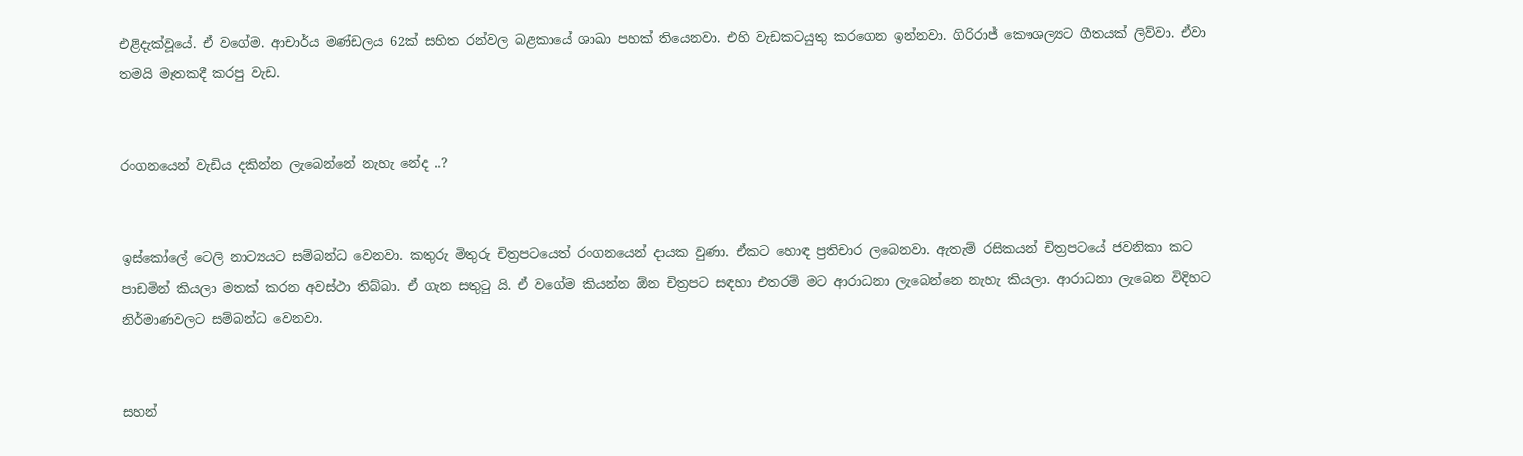එළිදැක්වූයේ. ඒ වගේම. ආචාර්ය මණ්ඩලය 62ක් සහිත රන්වල බළකායේ ශාඛා පහක් තියෙනවා. එහි වැඩකටයුතු කරගෙන ඉන්නවා. ගිරිරාජ් කෞශල්‍යට ගීතයක් ලිව්වා. ඒවා තමයි මෑතකදී කරපු වැඩ.


රංගනයෙන් වැඩිය දකින්න ලැබෙන්නේ නැහැ නේද ..?


ඉස්කෝලේ ටෙලි නාට්‍යයට සම්බන්ධ වෙනවා. කතුරු මිතුරු චිත්‍රපටයෙත් රංගනයෙන් දායක වුණා. ඒකට හොඳ ප්‍රතිචාර ලබෙනවා. ඇතැම් රසිකයන් චිත්‍රපටයේ ජවනිකා කට පාඩමින් කියලා මතක් කරන අවස්ථා තිබ්බා. ඒ ගැන සතුටු යි. ඒ වගේම කියන්න ඕන චිත්‍රපට සඳහා එතරම් මට ආරාධනා ලැබෙන්නෙ නැහැ කියලා. ආරාධනා ලැබෙන විදිහට නිර්මාණවලට සම්බන්ධ වෙනවා.


සහන්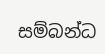සම්බන්ධ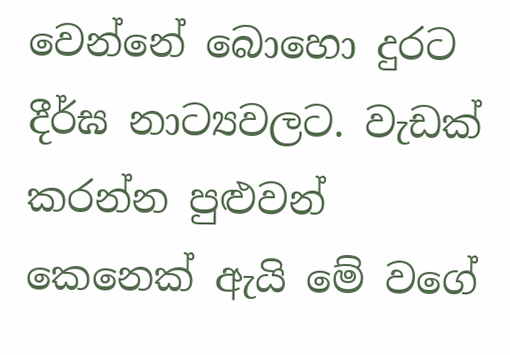වෙන්නේ බොහො දුරට දීර්ඝ නාට්‍යවලට. වැඩක් කරන්න පුළුවන් කෙනෙක් ඇයි මේ වගේ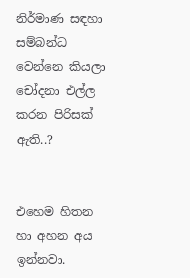නිර්මාණ සඳහා සම්බන්ධ වෙන්නෙ කියලා චෝදනා එල්ල කරන පිරිසක් ඇති..?


එහෙම හිතන හා අහන අය ඉන්නවා.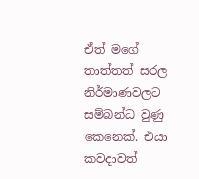ඒත් මගේ තාත්තත් සරල නිර්මාණවලට සම්බන්ධ වුණු කෙනෙක්. එයා කවදාවත්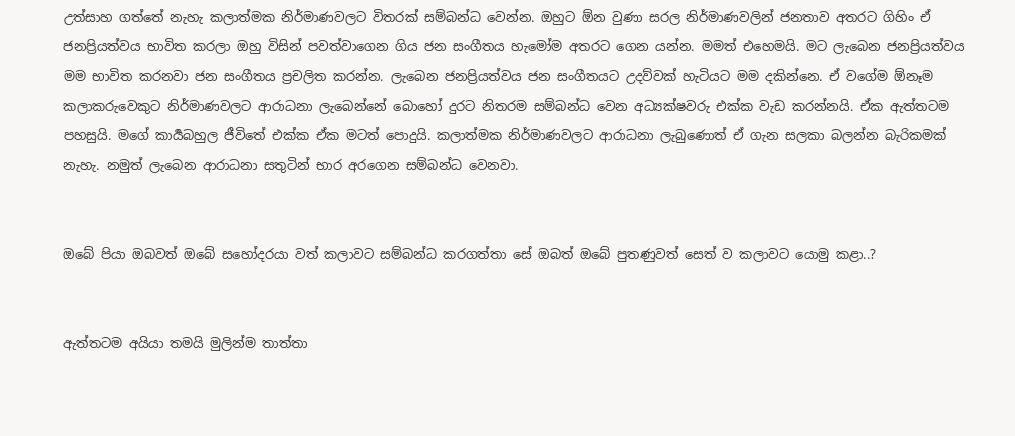උත්සාහ ගත්තේ නැහැ කලාත්මක නිර්මාණවලට විතරක් සම්බන්ධ වෙන්න. ඔහුට ඕන වුණා සරල නිර්මාණවලින් ජනතාව අතරට ගිහිං ඒ ජනප්‍රියත්වය භාවිත කරලා ඔහු විසින් පවත්වාගෙන ගිය ජන සංගීතය හැමෝම අතරට ගෙන යන්න. මමත් එහෙමයි. මට ලැබෙන ජනප්‍රියත්වය මම භාවිත කරනවා ජන සංගීතය ප්‍රචලිත කරන්න. ලැබෙන ජනප්‍රියත්වය ජන සංගීතයට උදව්වක් හැටියට මම දකින්නෙ. ඒ වගේම ඕනෑම කලාකරුවෙකුට නිර්මාණවලට ආරාධනා ලැබෙන්නේ බොහෝ දුරට නිතරම සම්බන්ධ වෙන අධ්‍යක්ෂවරු එක්ක වැඩ කරන්නයි. ඒක ඇත්තටම පහසුයි. මගේ කාර්‍යබහුල ජීවිතේ එක්ක ඒක මටත් පොදුයි. කලාත්මක නිර්මාණවලට ආරාධනා ලැබුණොත් ඒ ගැන සලකා බලන්න බැරිකමක් නැහැ. නමුත් ලැබෙන ආරාධනා සතුටින් භාර අරගෙන සම්බන්ධ වෙනවා.


ඔබේ පියා ඔබවත් ඔබේ සහෝදරයා වත් කලාවට සම්බන්ධ කරගත්තා සේ ඔබත් ඔබේ පුතණුවත් සෙත් ව කලාවට යොමු කළා..?


ඇත්තටම අයියා තමයි මුලින්ම තාත්තා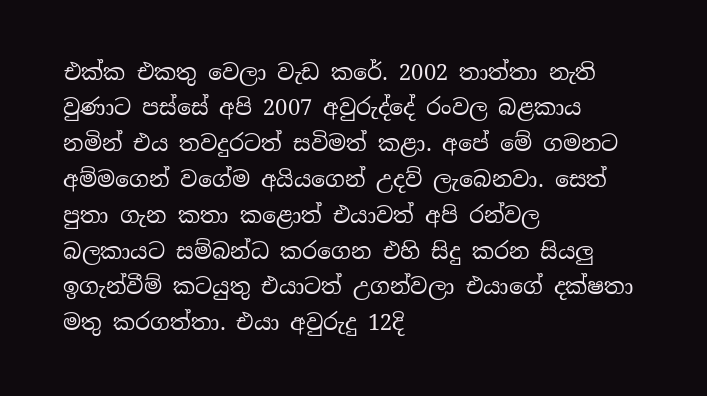එක්ක එකතු වෙලා වැඩ කරේ. 2002 තාත්තා නැති වුණාට පස්සේ අපි 2007 අවුරුද්දේ රංවල බළකාය නමින් එය තවදුරටත් සවිමත් කළා. අපේ මේ ගමනට අම්මගෙන් වගේම අයියගෙන් උදව් ලැබෙනවා. සෙත් පුතා ගැන කතා කළොත් එයාවත් අපි රන්වල බලකායට සම්බන්ධ කරගෙන එහි සිදු කරන සියලු ඉගැන්වීම් කටයුතු එයාටත් උගන්වලා එයාගේ දක්ෂතා මතු කරගත්තා. එයා අවුරුදු 12දි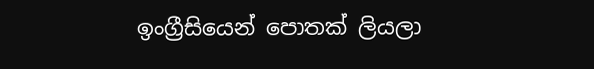ඉංග්‍රීසියෙන් පොතක් ලියලා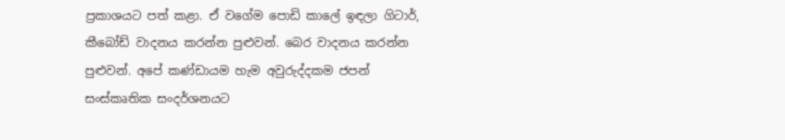ප්‍රකාශයට පත් කළා. ඒ වගේම පොඩි කාලේ ඉඳලා ගිටාර්, කීබෝඩ් වාදනය කරන්න පුළුවන්. බෙර වාදනය කරන්න පුළුවන්. අපේ කණ්ඩායම හැම අවුරුද්දකම ජපන් සංස්කෘතික සංදර්ශනයට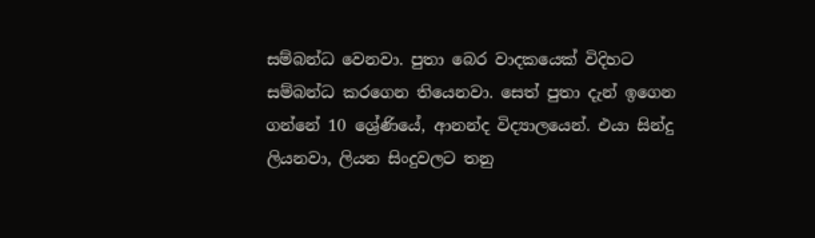සම්බන්ධ වෙනවා. පුතා බෙර වාදකයෙක් විදිහට සම්බන්ධ කරගෙන තියෙනවා. සෙත් පුතා දැන් ඉගෙන ගන්නේ 10 ශ්‍රේණියේ, ආනන්ද විද්‍යාලයෙන්. එයා සින්දු ලියනවා, ලියන සිංදුවලට තනු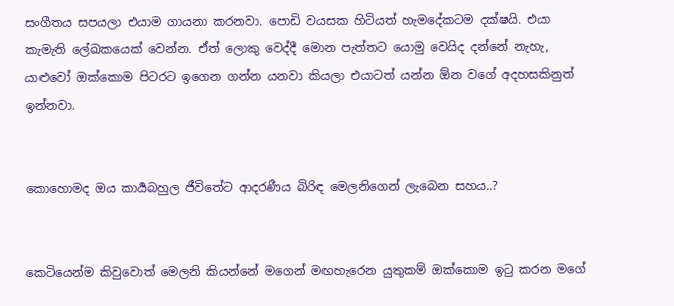සංගීතය සපයලා එයාම ගායනා කරනවා. පොඩි වයසක හිටියත් හැමදේකටම දක්ෂයි. එයා කැමැති ලේඛකයෙක් වෙන්න. ඒත් ලොකු වෙද්දී මොන පැත්තට යොමු වෙයිද දන්නේ නැහැ, යාළුවෝ ඔක්කොම පිටරට ඉගෙන ගන්න යනවා කියලා එයාටත් යන්න ඕන වගේ අදහසකිනුත් ඉන්නවා.


කොහොමද ඔය කාර්‍යබහුල ජීවිතේට ආදරණීය බිරිඳ මෙලනිගෙන් ලැබෙන සහය..?


කෙටියෙන්ම කිවුවොත් මෙලනි කියන්නේ මගෙන් මඟහැරෙන යුතුකම් ඔක්කොම ඉටු කරන මගේ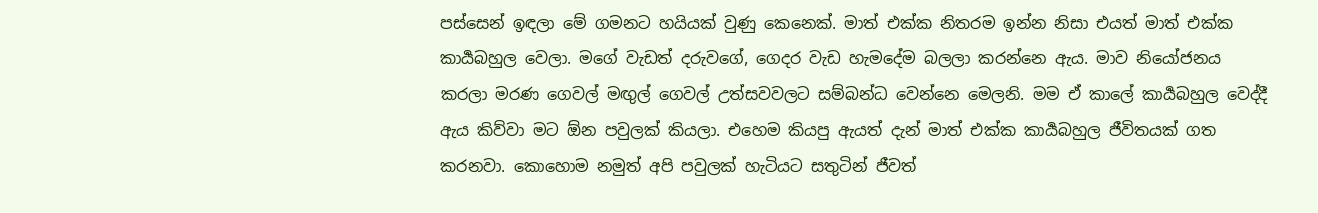පස්සෙන් ඉඳලා මේ ගමනට හයියක් වුණු කෙනෙක්. මාත් එක්ක නිතරම ඉන්න නිසා එයත් මාත් එක්ක කාර්‍යබහුල වෙලා. මගේ වැඩත් දරුවගේ, ගෙදර වැඩ හැමදේම බලලා කරන්නෙ ඇය. මාව නියෝජනය කරලා මරණ ගෙවල් මඟුල් ගෙවල් උත්සවවලට සම්බන්ධ වෙන්නෙ මෙලනි. මම ඒ කාලේ කාර්‍යබහුල වෙද්දී ඇය කිව්වා මට ඕන පවුලක් කියලා. එහෙම කියපු ඇයත් දැන් මාත් එක්ක කාර්‍යබහුල ජීවිතයක් ගත කරනවා. කොහොම නමුත් අපි පවුලක් හැටියට සතුටින් ජීවත්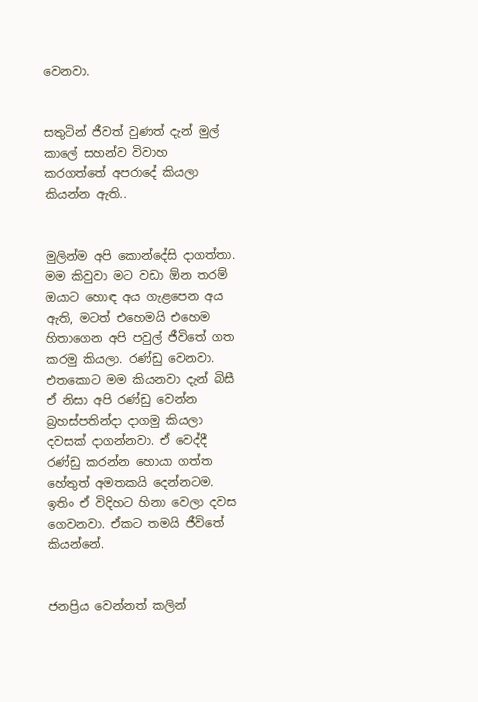වෙනවා.


සතුටින් ජීවත් වුණත් දැන් මුල් කාලේ සහන්ව විවාහ කරගත්තේ අපරාදේ කියලා කියන්න ඇති..


මුලින්ම අපි කොන්දේසි දාගත්තා. මම කිවුවා මට වඩා ඕන තරම් ඔයාට හොඳ අය ගැළපෙන අය ඇති, මටත් එහෙමයි එහෙම හිතාගෙන අපි පවුල් ජීවිතේ ගත කරමු කියලා. රණ්ඩු වෙනවා. එතකොට මම කියනවා දැන් බිසී ඒ නිසා අපි රණ්ඩු වෙන්න බ්‍රහස්පතින්දා දාගමු කියලා දවසක් දාගන්නවා. ඒ වෙද්දී රණ්ඩු කරන්න හොයා ගත්ත හේතුත් අමතකයි දෙන්නටම. ඉතිං ඒ විදිහට හිනා වෙලා දවස ගෙවනවා. ඒකට තමයි ජීවිතේ කියන්නේ.


ජනප්‍රිය වෙන්නත් කලින්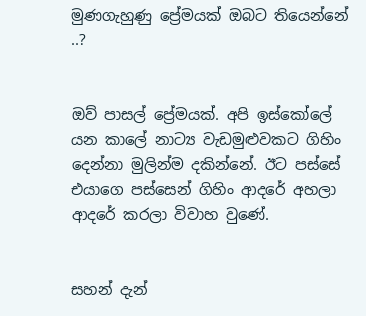මුණගැහුණු ප්‍රේමයක් ඔබට තියෙන්නේ ..?


ඔව් පාසල් ප්‍රේමයක්. අපි ඉස්කෝලේ යන කාලේ නාට්‍ය වැඩමුළුවකට ගිහිං දෙන්නා මුලින්ම දකින්නේ. ඊට පස්සේ එයාගෙ පස්සෙන් ගිහිං ආදරේ අහලා ආදරේ කරලා විවාහ වුණේ.


සහන් දැන්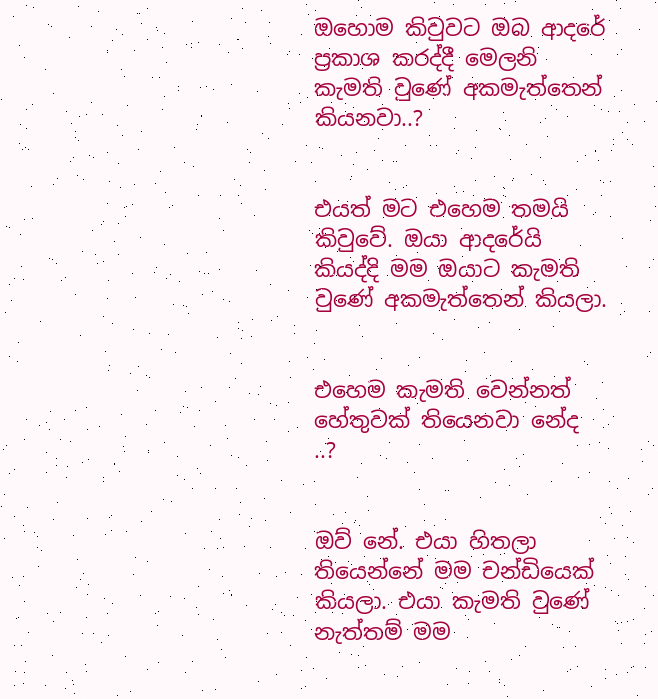ඔහොම කිවුවට ඔබ ආදරේ ප්‍රකාශ කරද්දී මෙලනි කැමති වුණේ අකමැත්තෙන් කියනවා..?


එයත් මට එහෙම තමයි කිවුවේ. ඔයා ආදරේයි කියද්දි මම ඔයාට කැමති වුණේ අකමැත්තෙන් කියලා.


එහෙම කැමති වෙන්නත් හේතුවක් තියෙනවා නේද ..?


ඔව් නේ. එයා හිතලා තියෙන්නේ මම චන්ඩියෙක් කියලා. එයා කැමති වුණේ නැත්තම් මම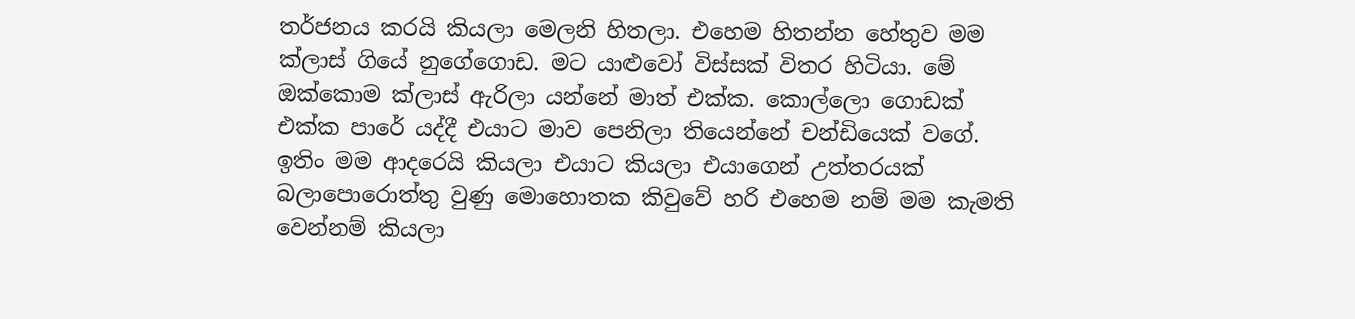තර්ජනය කරයි කියලා මෙලනි හිතලා. එහෙම හිතන්න හේතුව මම ක්ලාස් ගියේ නුගේගොඩ. මට යාළුවෝ විස්සක් විතර හිටියා. මේ ඔක්කොම ක්ලාස් ඇරිලා යන්නේ මාත් එක්ක. කොල්ලො ගොඩක් එක්ක පාරේ යද්දී එයාට මාව පෙනිලා තියෙන්නේ චන්ඩියෙක් වගේ. ඉතිං මම ආදරෙයි කියලා එයාට කියලා එයාගෙන් උත්තරයක් බලාපොරොත්තු වුණු මොහොතක කිවුවේ හරි එහෙම නම් මම කැමති වෙන්නම් කියලා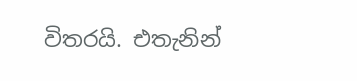විතරයි. එතැනින්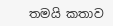තමයි කතාව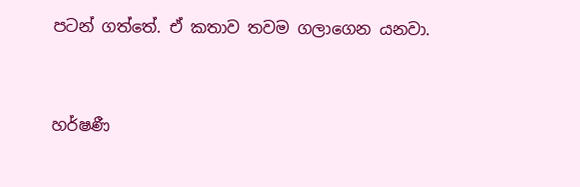පටන් ගත්තේ. ඒ කතාව තවම ගලාගෙන යනවා.


හර්ෂණී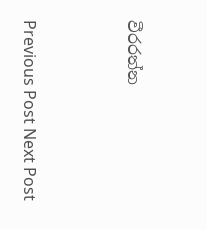වීරරත්න




Previous Post Next Post